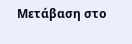Μετάβαση στο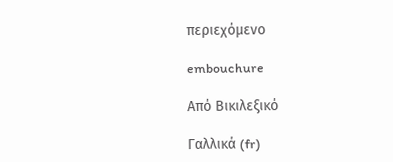περιεχόμενο

embouchure

Από Βικιλεξικό

Γαλλικά (fr)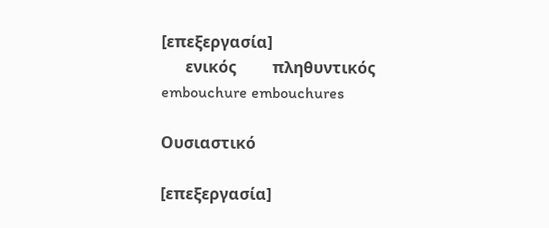[επεξεργασία]
      ενικός         πληθυντικός
embouchure embouchures

Ουσιαστικό

[επεξεργασία]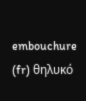embouchure (fr) θηλυκό